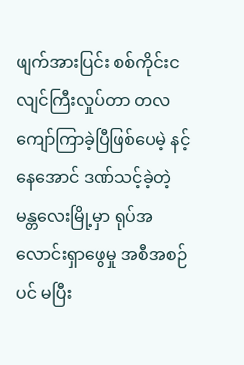ဖျက်အားပြင်း စစ်ကိုင်းငလျင်ကြီးလှုပ်တာ တလကျော်ကြာခဲ့ပြီဖြစ်ပေမဲ့ နင့်နေအောင် ဒဏ်သင့်ခဲ့တဲ့ မန္တလေးမြို့မှာ ရုပ်အလောင်းရှာဖွေမှု အစီအစဉ်ပင် မပြီး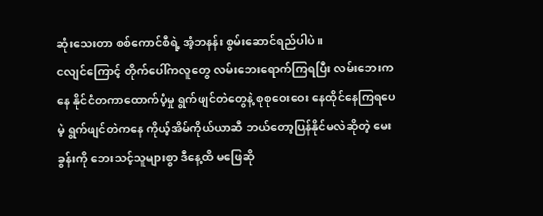ဆုံးသေးတာ စစ်ကောင်စီရဲ့ အံ့ဘနန်း စွမ်းဆောင်ရည်ပါပဲ။
ငလျင်ကြောင့် တိုက်ပေါ်ကလူတွေ လမ်းဘေးရောက်ကြရပြီး လမ်းဘေးကနေ နိုင်ငံတကာထောက်ပံ့မှု ရွက်ဖျင်တဲတွေနဲ့ စုစုဝေးဝေး နေထိုင်နေကြရပေမဲ့ ရွက်ဖျင်တဲကနေ ကိုယ့်အိမ်ကိုယ်ယာဆီ ဘယ်တော့ပြန်နိုင်မလဲဆိုတဲ့ မေးခွန်းကို ဘေးသင့်သူများစွာ ဒီနေ့ထိ မဖြေဆို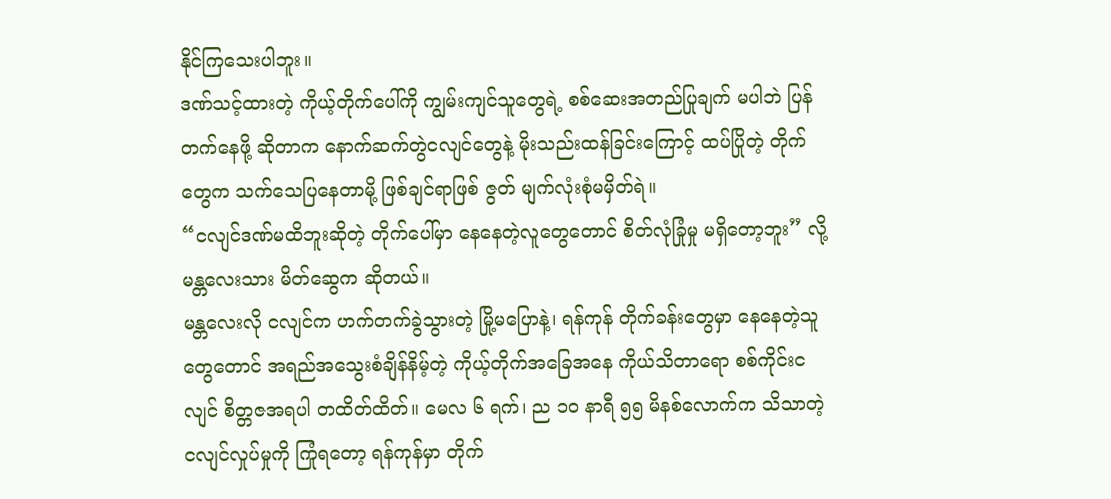နိုင်ကြသေးပါဘူး။
ဒဏ်သင့်ထားတဲ့ ကိုယ့်တိုက်ပေါ်ကို ကျွမ်းကျင်သူတွေရဲ့ စစ်ဆေးအတည်ပြုချက် မပါဘဲ ပြန်တက်နေဖို့ ဆိုတာက နောက်ဆက်တွဲငလျင်တွေနဲ့ မိုးသည်းထန်ခြင်းကြောင့် ထပ်ပြိုတဲ့ တိုက်တွေက သက်သေပြနေတာမို့ ဖြစ်ချင်ရာဖြစ် ဇွတ် မျက်လုံးစုံမမှိတ်ရဲ။
“ငလျင်ဒဏ်မထိဘူးဆိုတဲ့ တိုက်ပေါ်မှာ နေနေတဲ့လူတွေတောင် စိတ်လုံခြုံမှု မရှိတော့ဘူး” လို့ မန္တလေးသား မိတ်ဆွေက ဆိုတယ်။
မန္တလေးလို ငလျင်က ဟက်တက်ခွဲသွားတဲ့ မြို့မပြောနဲ့၊ ရန်ကုန် တိုက်ခန်းတွေမှာ နေနေတဲ့သူတွေတောင် အရည်အသွေးစံချိန်နိမ့်တဲ့ ကိုယ့်တိုက်အခြေအနေ ကိုယ်သိတာရော စစ်ကိုင်းငလျင် စိတ္တဇအရပါ တထိတ်ထိတ်။ မေလ ၆ ရက်၊ ည ၁၀ နာရီ ၅၅ မိနစ်လောက်က သိသာတဲ့ ငလျင်လှုပ်မှုကို ကြုံရတော့ ရန်ကုန်မှာ တိုက်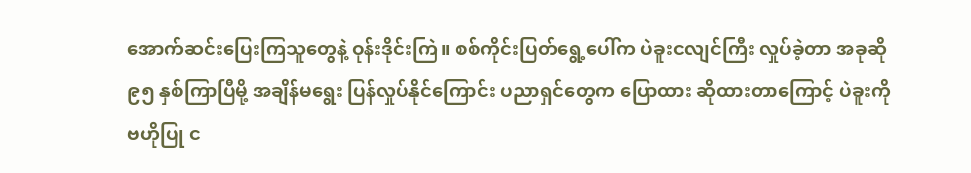အောက်ဆင်းပြေးကြသူတွေနဲ့ ဝုန်းဒိုင်းကြဲ။ စစ်ကိုင်းပြတ်ရွေ့ပေါ်က ပဲခူးငလျင်ကြီး လှုပ်ခဲ့တာ အခုဆို ၉၅ နှစ်ကြာပြီမို့ အချိန်မရွေး ပြန်လှုပ်နိုင်ကြောင်း ပညာရှင်တွေက ပြောထား ဆိုထားတာကြောင့် ပဲခူးကို ဗဟိုပြု င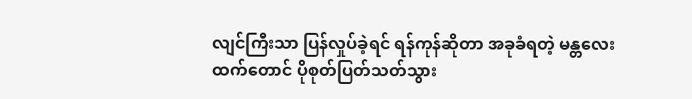လျင်ကြီးသာ ပြန်လှုပ်ခဲ့ရင် ရန်ကုန်ဆိုတာ အခုခံရတဲ့ မန္တလေးထက်တောင် ပိုစုတ်ပြတ်သတ်သွား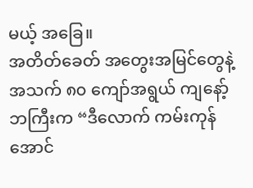မယ့် အခြေ။
အတိတ်ခေတ် အတွေးအမြင်တွေနဲ့ အသက် ၈၀ ကျော်အရွယ် ကျနော့်ဘကြီးက “ဒီလောက် ကမ်းကုန်အောင်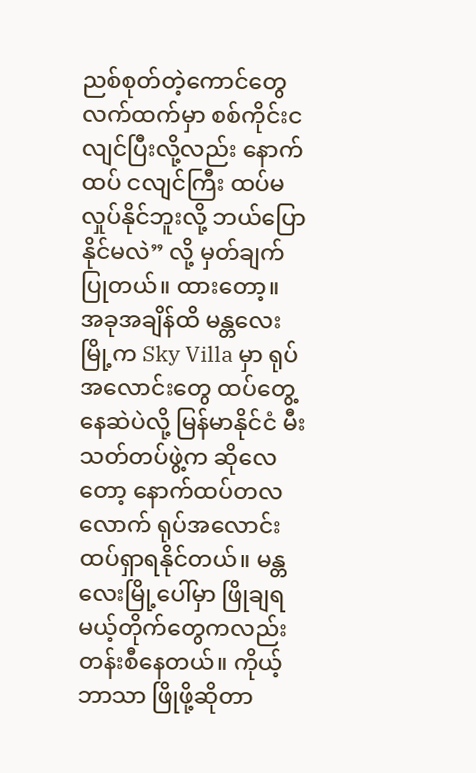ညစ်စုတ်တဲ့ကောင်တွေ လက်ထက်မှာ စစ်ကိုင်းငလျင်ပြီးလို့လည်း နောက်ထပ် ငလျင်ကြီး ထပ်မလှုပ်နိုင်ဘူးလို့ ဘယ်ပြောနိုင်မလဲ” လို့ မှတ်ချက်ပြုတယ်။ ထားတော့။
အခုအချိန်ထိ မန္တလေးမြို့က Sky Villa မှာ ရုပ်အလောင်းတွေ ထပ်တွေ့နေဆဲပဲလို့ မြန်မာနိုင်ငံ မီးသတ်တပ်ဖွဲ့က ဆိုလေတော့ နောက်ထပ်တလလောက် ရုပ်အလောင်း ထပ်ရှာရနိုင်တယ်။ မန္တလေးမြို့ပေါ်မှာ ဖြိုချရမယ့်တိုက်တွေကလည်း တန်းစီနေတယ်။ ကိုယ့်ဘာသာ ဖြိုဖို့ဆိုတာ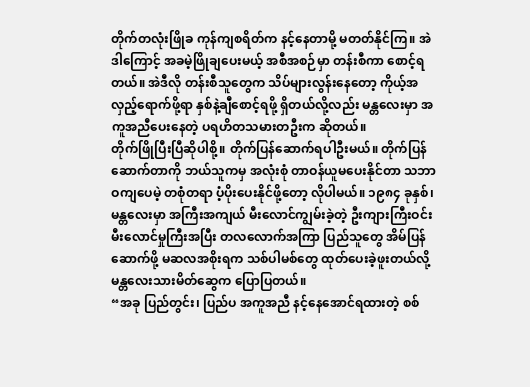တိုက်တလုံးဖြိုခ ကုန်ကျစရိတ်က နင့်နေတာမို့ မတတ်နိုင်ကြ။ အဲဒါကြောင့် အခမဲ့ဖြိုချပေးမယ့် အစီအစဉ်မှာ တန်းစီကာ စောင့်ရတယ်။ အဲဒီလို တန်းစီသူတွေက သိပ်များလွန်းနေတော့ ကိုယ့်အလှည့်ရောက်ဖို့ရာ နှစ်နဲ့ချီစောင့်ရဖို့ ရှိတယ်လို့လည်း မန္တလေးမှာ အကူအညီပေးနေတဲ့ ပရဟိတသမားတဦးက ဆိုတယ်။
တိုက်ဖြိုပြီးပြီဆိုပါစို့။ တိုက်ပြန်ဆောက်ရပါဦးမယ်။ တိုက်ပြန်ဆောက်တာကို ဘယ်သူကမှ အလုံးစုံ တာဝန်ယူမပေးနိုင်တာ သဘာဝကျပေမဲ့ တစုံတရာ ပံ့ပိုးပေးနိုင်ဖို့တော့ လိုပါမယ်။ ၁၉၈၄ ခုနှစ်၊ မန္တလေးမှာ အကြီးအကျယ် မီးလောင်ကျွမ်းခဲ့တဲ့ ဦးကျားကြီးဝင်း မီးလောင်မှုကြီးအပြီး တလလောက်အကြာ ပြည်သူတွေ အိမ်ပြန်ဆောက်ဖို့ မဆလအစိုးရက သစ်ပါမစ်တွေ ထုတ်ပေးခဲ့ဖူးတယ်လို့ မန္တလေးသားမိတ်ဆွေက ပြောပြတယ်။
“အခု ပြည်တွင်း၊ ပြည်ပ အကူအညီ နင့်နေအောင်ရထားတဲ့ စစ်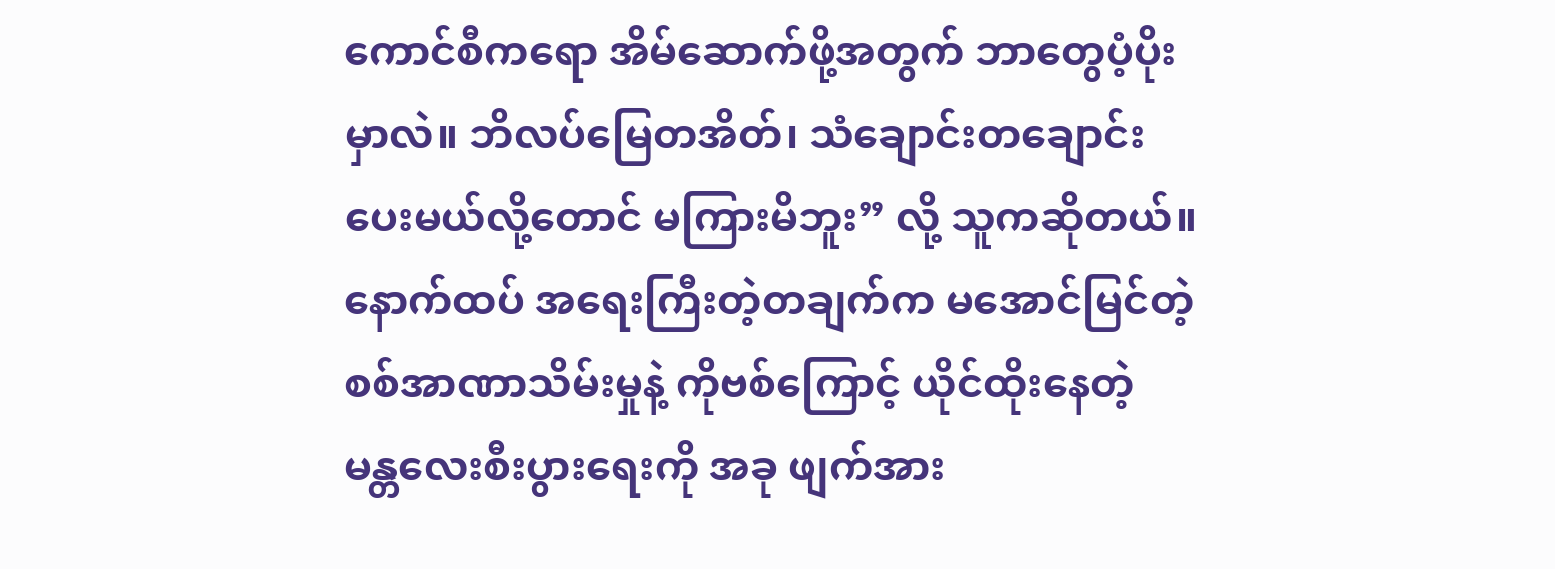ကောင်စီကရော အိမ်ဆောက်ဖို့အတွက် ဘာတွေပံ့ပိုးမှာလဲ။ ဘိလပ်မြေတအိတ်၊ သံချောင်းတချောင်း ပေးမယ်လို့တောင် မကြားမိဘူး” လို့ သူကဆိုတယ်။
နောက်ထပ် အရေးကြီးတဲ့တချက်က မအောင်မြင်တဲ့ စစ်အာဏာသိမ်းမှုနဲ့ ကိုဗစ်ကြောင့် ယိုင်ထိုးနေတဲ့ မန္တလေးစီးပွားရေးကို အခု ဖျက်အား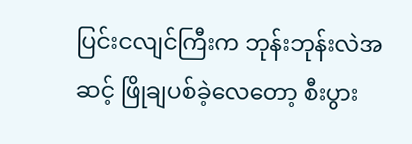ပြင်းငလျင်ကြီးက ဘုန်းဘုန်းလဲအဆင့် ဖြိုချပစ်ခဲ့လေတော့ စီးပွား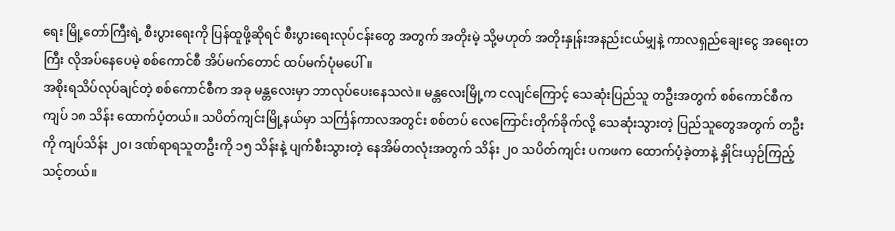ရေး မြို့တော်ကြီးရဲ့ စီးပွားရေးကို ပြန်ထူဖို့ဆိုရင် စီးပွားရေးလုပ်ငန်းတွေ အတွက် အတိုးမဲ့ သို့မဟုတ် အတိုးနှုန်းအနည်းငယ်မျှနဲ့ ကာလရှည်ချေးငွေ အရေးတကြီး လိုအပ်နေပေမဲ့ စစ်ကောင်စီ အိပ်မက်တောင် ထပ်မက်ပုံမပေါ်။
အစိုးရသိပ်လုပ်ချင်တဲ့ စစ်ကောင်စီက အခု မန္တလေးမှာ ဘာလုပ်ပေးနေသလဲ။ မန္တလေးမြို့က ငလျင်ကြောင့် သေဆုံးပြည်သူ တဦးအတွက် စစ်ကောင်စီက ကျပ် ၁၈ သိန်း ထောက်ပံ့တယ်။ သပိတ်ကျင်းမြို့နယ်မှာ သင်္ကြန်ကာလအတွင်း စစ်တပ် လေကြောင်းတိုက်ခိုက်လို့ သေဆုံးသွားတဲ့ ပြည်သူတွေအတွက် တဦးကို ကျပ်သိန်း ၂၀၊ ဒဏ်ရာရသူတဦးကို ၁၅ သိန်းနဲ့ ပျက်စီးသွားတဲ့ နေအိမ်တလုံးအတွက် သိန်း ၂၀ သပိတ်ကျင်း ပကဖက ထောက်ပံ့ခဲ့တာနဲ့ နှိုင်းယှဉ်ကြည့်သင့်တယ်။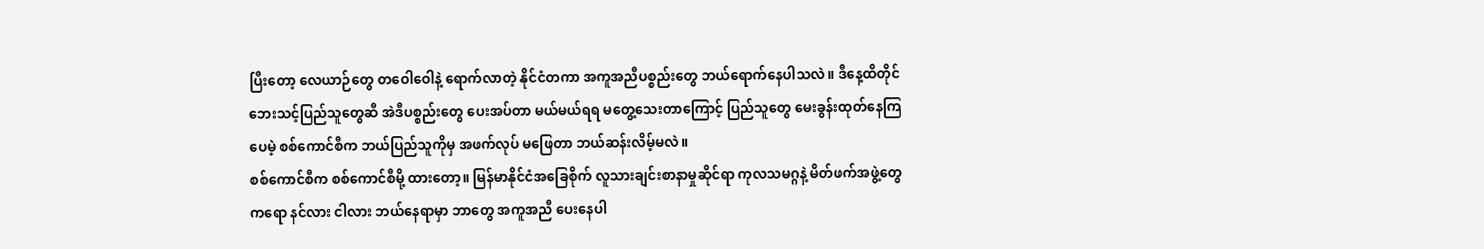ပြီးတော့ လေယာဉ်တွေ တဝေါဝေါနဲ့ ရောက်လာတဲ့ နိုင်ငံတကာ အကူအညီပစ္စည်းတွေ ဘယ်ရောက်နေပါသလဲ။ ဒီနေ့ထိတိုင် ဘေးသင့်ပြည်သူတွေဆီ အဲဒီပစ္စည်းတွေ ပေးအပ်တာ မယ်မယ်ရရ မတွေ့သေးတာကြောင့် ပြည်သူတွေ မေးခွန်းထုတ်နေကြပေမဲ့ စစ်ကောင်စီက ဘယ်ပြည်သူကိုမှ အဖက်လုပ် မဖြေတာ ဘယ်ဆန်းလိမ့်မလဲ။
စစ်ကောင်စီက စစ်ကောင်စီမို့ ထားတော့။ မြန်မာနိုင်ငံအခြေစိုက် လူသားချင်းစာနာမှုဆိုင်ရာ ကုလသမဂ္ဂနဲ့ မိတ်ဖက်အဖွဲ့တွေကရော နင်လား ငါလား ဘယ်နေရာမှာ ဘာတွေ အကူအညီ ပေးနေပါ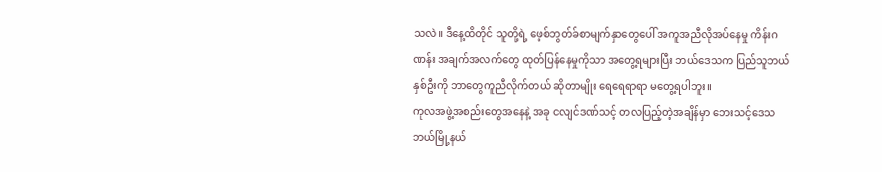သလဲ။ ဒီနေ့ထိတိုင် သူတို့ရဲ့ ဖေ့စ်ဘွတ်ခ်စာမျက်နှာတွေပေါ် အကူအညီလိုအပ်နေမှု ကိန်းဂဏန်း အချက်အလက်တွေ ထုတ်ပြန်နေမှုကိုသာ အတွေ့ရများပြီး ဘယ်ဒေသက ပြည်သူဘယ်နှစ်ဦးကို ဘာတွေကူညီလိုက်တယ် ဆိုတာမျိုး ရေရေရာရာ မတွေ့ရပါဘူး။
ကုလအဖွဲ့အစည်းတွေအနေနဲ့ အခု ငလျင်ဒဏ်သင့် တလပြည့်တဲ့အချိန်မှာ ဘေးသင့်ဒေသ ဘယ်မြို့နယ်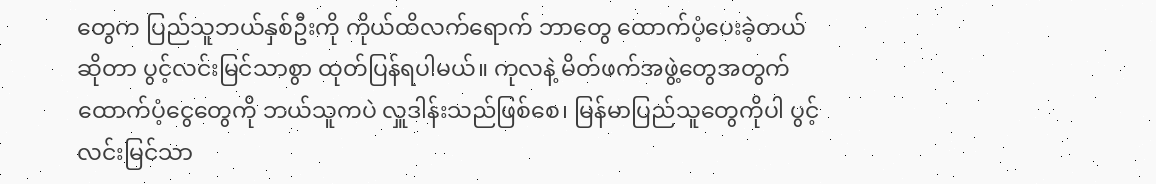တွေက ပြည်သူဘယ်နှစ်ဦးကို ကိုယ်ထိလက်ရောက် ဘာတွေ ထောက်ပံ့ပေးခဲ့တယ် ဆိုတာ ပွင့်လင်းမြင်သာစွာ ထုတ်ပြန်ရပါမယ်။ ကုလနဲ့ မိတ်ဖက်အဖွဲ့တွေအတွက် ထောက်ပံ့ငွေတွေကို ဘယ်သူကပဲ လှူဒါန်းသည်ဖြစ်စေ၊ မြန်မာပြည်သူတွေကိုပါ ပွင့်လင်းမြင်သာ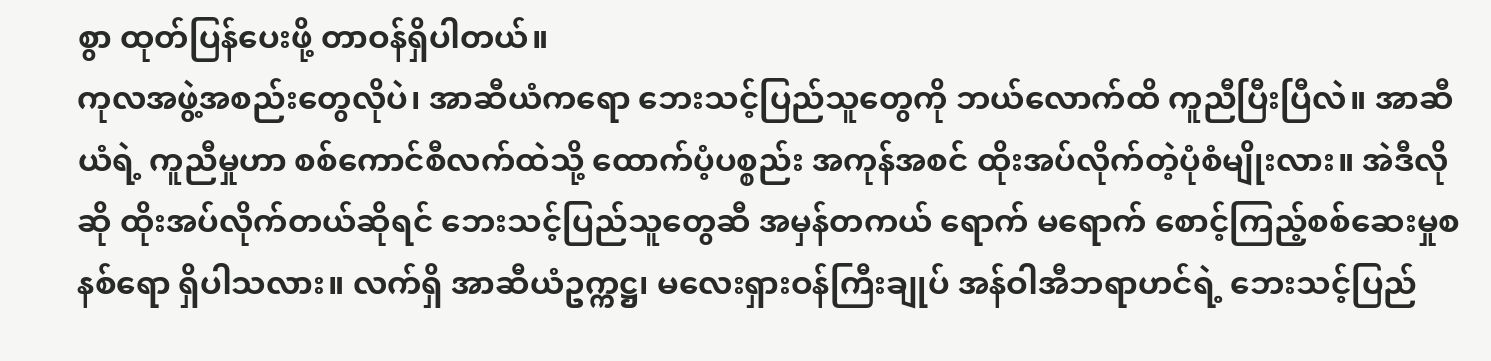စွာ ထုတ်ပြန်ပေးဖို့ တာဝန်ရှိပါတယ်။
ကုလအဖွဲ့အစည်းတွေလိုပဲ၊ အာဆီယံကရော ဘေးသင့်ပြည်သူတွေကို ဘယ်လောက်ထိ ကူညီပြီးပြီလဲ။ အာဆီယံရဲ့ ကူညီမှုဟာ စစ်ကောင်စီလက်ထဲသို့ ထောက်ပံ့ပစ္စည်း အကုန်အစင် ထိုးအပ်လိုက်တဲ့ပုံစံမျိုးလား။ အဲဒီလိုဆို ထိုးအပ်လိုက်တယ်ဆိုရင် ဘေးသင့်ပြည်သူတွေဆီ အမှန်တကယ် ရောက် မရောက် စောင့်ကြည့်စစ်ဆေးမှုစနစ်ရော ရှိပါသလား။ လက်ရှိ အာဆီယံဥက္ကဋ္ဌ၊ မလေးရှားဝန်ကြီးချုပ် အန်ဝါအီဘရာဟင်ရဲ့ ဘေးသင့်ပြည်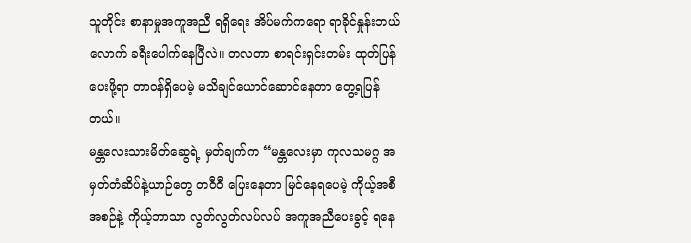သူတိုင်း စာနာမှုအကူအညီ ရရှိရေး အိပ်မက်ကရော ရာခိုင်နှုန်းဘယ်လောက် ခရီးပေါက်နေပြီလဲ။ တလတာ စာရင်းရှင်းတမ်း ထုတ်ပြန်ပေးဖို့ရာ တာဝန်ရှိပေမဲ့ မသိချင်ယောင်ဆောင်နေတာ တွေ့ရပြန်တယ်။
မန္တလေးသားမိတ်ဆွေရဲ့ မှတ်ချက်က “မန္တလေးမှာ ကုလသမဂ္ဂ အမှတ်တံဆိပ်နဲ့ယာဉ်တွေ တဝီဝီ ပြေးနေတာ မြင်နေရပေမဲ့ ကိုယ့်အစီအစဉ်နဲ့ ကိုယ့်ဘာသာ လွတ်လွတ်လပ်လပ် အကူအညီပေးခွင့် ရနေ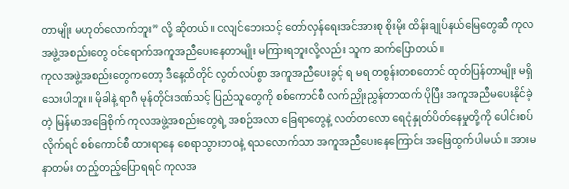တာမျိုး မဟုတ်လောက်ဘူး” လို့ ဆိုတယ်။ ငလျင်ဘေးသင့် တော်လှန်ရေးအင်အားစု စိုးမိုး ထိန်းချုပ်နယ်မြေတွေဆီ ကုလအဖွဲ့အစည်းတွေ ဝင်ရောက်အကူအညီပေးနေတာမျိုး မကြားရဘူးလို့လည်း သူက ဆက်ပြောတယ်။
ကုလအဖွဲ့အစည်းတွေကတော့ ဒီနေ့ထိတိုင် လွတ်လပ်စွာ အကူအညီပေးခွင့် ရ မရ တစွန်းတစတောင် ထုတ်ပြန်တာမျိုး မရှိသေးပါဘူး။ မိုခါနဲ့ ရာဂီ မုန်တိုင်းဒဏ်သင့် ပြည်သူတွေကို စစ်ကောင်စီ လက်ညှိုးညွှန်တာထက် ပိုပြီး အကူအညီမပေးနိုင်ခဲ့တဲ့ မြန်မာအခြေစိုက် ကုလအဖွဲ့အစည်းတွေရဲ့ အစဉ်အလာ ခြေရာတွေနဲ့ လတ်တလော ရေငုံနှုတ်ပိတ်နေမှုတို့ကို ပေါင်းစပ်လိုက်ရင် စစ်ကောင်စီ ထားရာနေ စေရာသွားဘဝနဲ့ ရသလောက်သာ အကူအညီပေးနေကြောင်း အဖြေထွက်ပါမယ်။ အားမနာတမ်း တည့်တည့်ပြောရရင် ကုလအ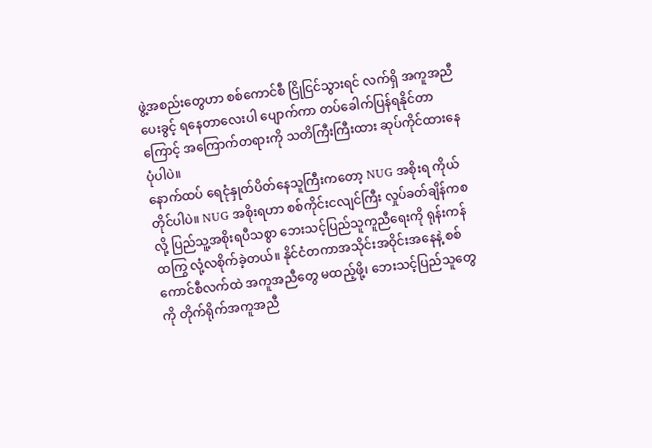ဖွဲ့အစည်းတွေဟာ စစ်ကောင်စီ ငြိုငြင်သွားရင် လက်ရှိ အကူအညီပေးခွင့် ရနေတာလေးပါ ပျောက်ကာ တပ်ခေါက်ပြန်ရနိုင်တာကြောင့် အကြောက်တရားကို သတိကြီးကြီးထား ဆုပ်ကိုင်ထားနေပုံပါပဲ။
နောက်ထပ် ရေငုံနှုတ်ပိတ်နေသူကြီးကတော့ NUG အစိုးရ ကိုယ်တိုင်ပါပဲ။ NUG အစိုးရဟာ စစ်ကိုင်းငလျင်ကြီး လှုပ်ခတ်ချိန်ကစလို့ ပြည်သူ့အစိုးရပီသစွာ ဘေးသင့်ပြည်သူကူညီရေးကို ရုန်းကန်ထကြွ လုံ့လစိုက်ခဲ့တယ်။ နိုင်ငံတကာအသိုင်းအဝိုင်းအနေနဲ့ စစ်ကောင်စီလက်ထဲ အကူအညီတွေ မထည့်ဖို့၊ ဘေးသင့်ပြည်သူတွေကို တိုက်ရိုက်အကူအညီ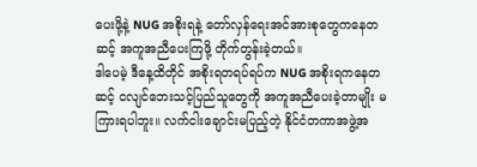ပေးဖို့နဲ့ NUG အစိုးရနဲ့ တော်လှန်ရေးအင်အားစုတွေကနေတဆင့် အကူအညီပေးကြဖို့ တိုက်တွန်းခဲ့တယ်။
ဒါပေမဲ့ ဒီနေ့ထိတိုင် အစိုးရတရပ်ရပ်က NUG အစိုးရကနေတဆင့် ငလျင်ဘေးသင့်ပြည်သူတွေကို အကူအညီပေးခဲ့တာမျိုး မကြားရပါဘူး။ လက်ငါးချောင်းမပြည့်တဲ့ နိုင်ငံတကာအဖွဲ့အ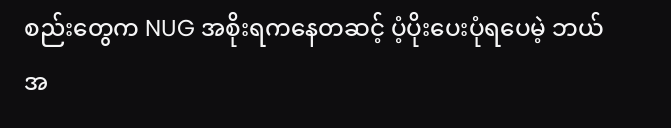စည်းတွေက NUG အစိုးရကနေတဆင့် ပံ့ပိုးပေးပုံရပေမဲ့ ဘယ်အ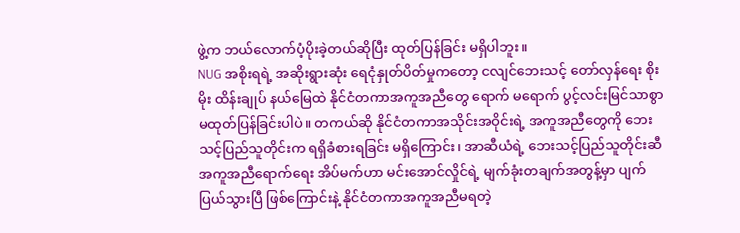ဖွဲ့က ဘယ်လောက်ပံ့ပိုးခဲ့တယ်ဆိုပြီး ထုတ်ပြန်ခြင်း မရှိပါဘူး။
NUG အစိုးရရဲ့ အဆိုးရွားဆုံး ရေငုံနှုတ်ပိတ်မှုကတော့ ငလျင်ဘေးသင့် တော်လှန်ရေး စိုးမိုး ထိန်းချုပ် နယ်မြေထဲ နိုင်ငံတကာအကူအညီတွေ ရောက် မရောက် ပွင့်လင်းမြင်သာစွာ မထုတ်ပြန်ခြင်းပါပဲ။ တကယ်ဆို နိုင်ငံတကာအသိုင်းအဝိုင်းရဲ့ အကူအညီတွေကို ဘေးသင့်ပြည်သူတိုင်းက ရရှိခံစားရခြင်း မရှိကြောင်း၊ အာဆီယံရဲ့ ဘေးသင့်ပြည်သူတိုင်းဆီ အကူအညီရောက်ရေး အိပ်မက်ဟာ မင်းအောင်လှိုင်ရဲ့ မျက်ခုံးတချက်အတွန့်မှာ ပျက်ပြယ်သွားပြီ ဖြစ်ကြောင်းနဲ့ နိုင်ငံတကာအကူအညီမရတဲ့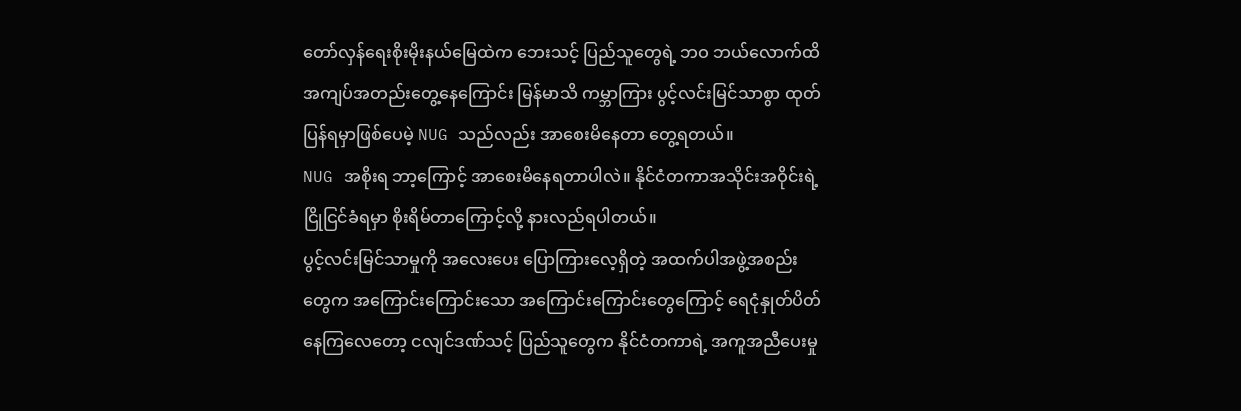တော်လှန်ရေးစိုးမိုးနယ်မြေထဲက ဘေးသင့် ပြည်သူတွေရဲ့ ဘဝ ဘယ်လောက်ထိ အကျပ်အတည်းတွေ့နေကြောင်း မြန်မာသိ ကမ္ဘာကြား ပွင့်လင်းမြင်သာစွာ ထုတ်ပြန်ရမှာဖြစ်ပေမဲ့ NUG သည်လည်း အာစေးမိနေတာ တွေ့ရတယ်။
NUG အစိုးရ ဘာ့ကြောင့် အာစေးမိနေရတာပါလဲ။ နိုင်ငံတကာအသိုင်းအဝိုင်းရဲ့ ငြိုငြင်ခံရမှာ စိုးရိမ်တာကြောင့်လို့ နားလည်ရပါတယ်။
ပွင့်လင်းမြင်သာမှုကို အလေးပေး ပြောကြားလေ့ရှိတဲ့ အထက်ပါအဖွဲ့အစည်းတွေက အကြောင်းကြောင်းသော အကြောင်းကြောင်းတွေကြောင့် ရေငုံနှုတ်ပိတ်နေကြလေတော့ ငလျင်ဒဏ်သင့် ပြည်သူတွေက နိုင်ငံတကာရဲ့ အကူအညီပေးမှု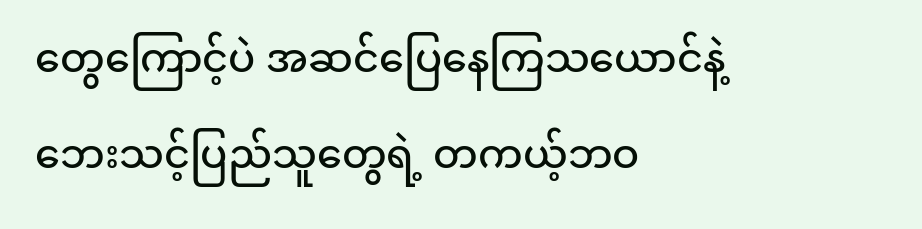တွေကြောင့်ပဲ အဆင်ပြေနေကြသယောင်နဲ့ ဘေးသင့်ပြည်သူတွေရဲ့ တကယ့်ဘဝ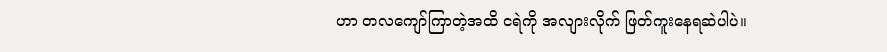ဟာ တလကျော်ကြာတဲ့အထိ ငရဲကို အလျားလိုက် ဖြတ်ကူးနေရဆဲပါပဲ။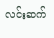လင်းဆက်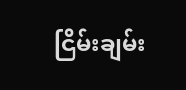ငြိမ်းချမ်း